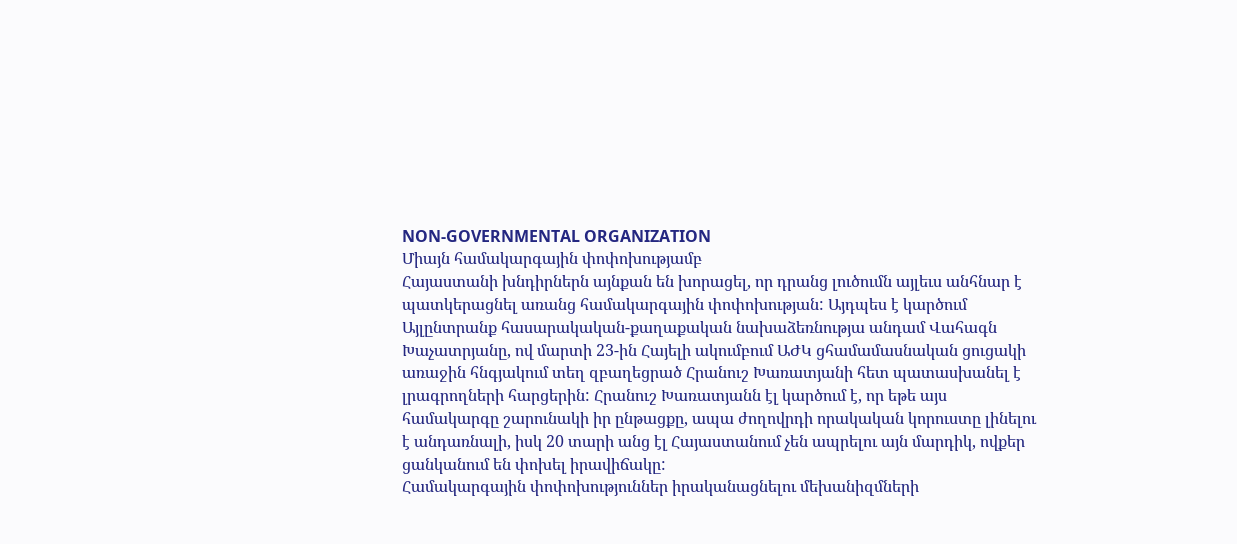NON-GOVERNMENTAL ORGANIZATION
Միայն համակարգային փոփոխությամբ
Հայաստանի խնդիրներն այնքան են խորացել, որ դրանց լուծումն այլեւս անհնար է պատկերացնել առանց համակարգային փոփոխության: Այդպես է կարծում Այլընտրանք հասարակական-քաղաքական նախաձեռնությա անդամ Վահագն Խաչատրյանը, ով մարտի 23-ին Հայելի ակումբում ԱԺԿ ցհամամասնական ցուցակի առաջին հնգյակում տեղ զբաղեցրած Հրանուշ Խառատյանի հետ պատասխանել է լրագրողների հարցերին: Հրանուշ Խառատյանն էլ կարծում է, որ եթե այս համակարգը շարունակի իր ընթացքը, ապա ժողովրդի որակական կորուստը լինելու է անդառնալի, իսկ 20 տարի անց էլ Հայաստանում չեն ապրելու այն մարդիկ, ովքեր ցանկանում են փոխել իրավիճակը:
Համակարգային փոփոխություններ իրականացնելու մեխանիզմների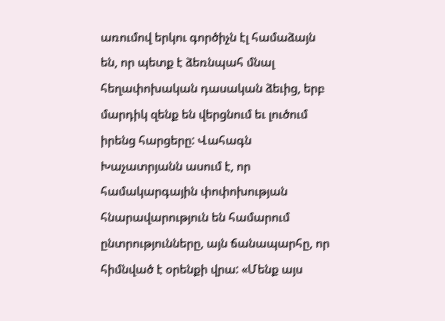առումով երկու գործիչն էլ համաձայն են, որ պետք է ձեռնպահ մնալ հեղափոխական դասական ձեւից, երբ մարդիկ զենք են վերցնում եւ լուծում իրենց հարցերը: Վահագն Խաչատրյանն ասում է, որ համակարգային փոփոխության հնարավարություն են համարում ընտրությունները, այն ճանապարհը, որ հիմնված է օրենքի վրա: «Մենք այս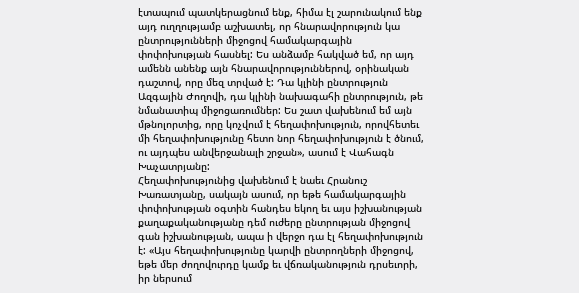էտապում պատկերացնում ենք, հիմա էլ շարունակում ենք այդ ուղղությամբ աշխատել, որ հնարավորություն կա ընտրությունների միջոցով համակարգային փոփոխության հասնել: Ես անձամբ հակված եմ, որ այդ ամենն անենք այն հնարավորություններով, օրինական դաշտով, որը մեզ տրված է: Դա կլինի ընտրություն Ազգային Ժողովի, դա կլինի նախագահի ընտրություն, թե նմանատիպ միջոցառումներ: Ես շատ վախենում եմ այն մթնոլորտից, որը կոչվում է հեղափոխություն, որովհետեւ մի հեղափոխությունը հետո նոր հեղափոխություն է ծնում, ու այդպես անվերջանալի շրջան», ասում է Վահագն Խաչատրյանը:
Հեղափոխությունից վախենում է նաեւ Հրանուշ Խառատյանը, սակայն ասում, որ եթե համակարգային փոփոխության օգտին հանդես եկող եւ այս իշխանության քաղաքականությանը դեմ ուժերը ընտրության միջոցով գան իշխանության, ապա ի վերջո դա էլ հեղափոխություն է: «Այս հեղափոխությունը կարվի ընտրողների միջոցով, եթե մեր ժողովուրդը կամք եւ վճռականություն դրսեւորի, իր ներսում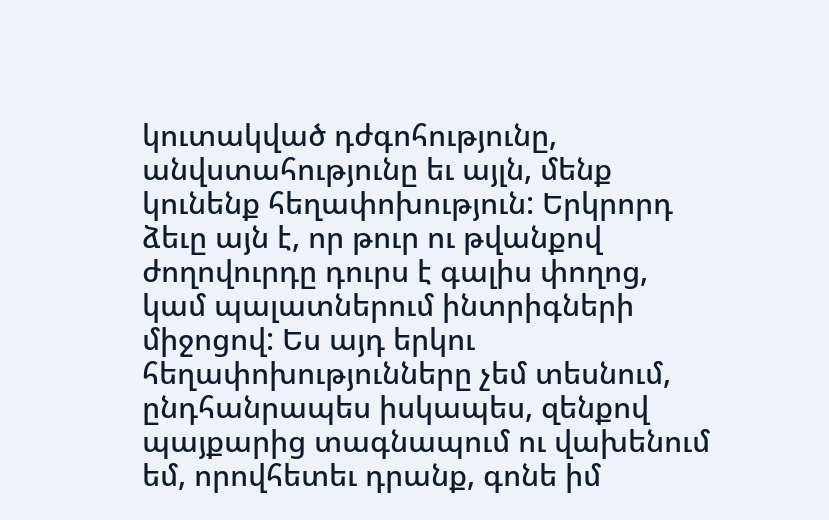կուտակված դժգոհությունը, անվստահությունը եւ այլն, մենք կունենք հեղափոխություն: Երկրորդ ձեւը այն է, որ թուր ու թվանքով ժողովուրդը դուրս է գալիս փողոց, կամ պալատներում ինտրիգների միջոցով: Ես այդ երկու հեղափոխությունները չեմ տեսնում, ընդհանրապես իսկապես, զենքով պայքարից տագնապում ու վախենում եմ, որովհետեւ դրանք, գոնե իմ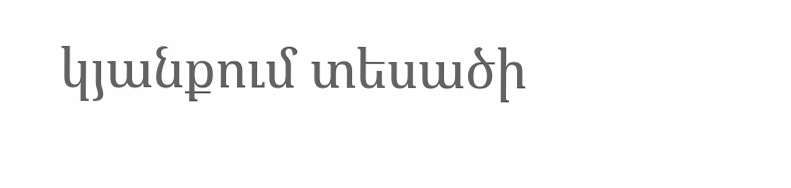կյանքում տեսածի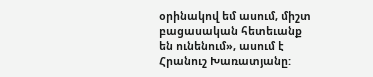օրինակով եմ ասում, միշտ բացասական հետեւանք են ունենում», ասում է Հրանուշ Խառատյանը: